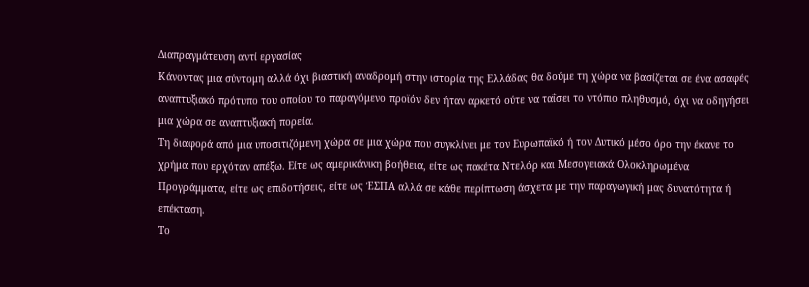Διαπραγμάτευση αντί εργασίας
Κάνοντας μια σύντομη αλλά όχι βιαστική αναδρομή στην ιστορία της Ελλάδας θα δούμε τη χώρα να βασίζεται σε ένα ασαφές αναπτυξιακό πρότυπο του οποίου το παραγόμενο προϊόν δεν ήταν αρκετό ούτε να ταΐσει το ντόπιο πληθυσμό, όχι να οδηγήσει μια χώρα σε αναπτυξιακή πορεία.
Τη διαφορά από μια υποσιτιζόμενη χώρα σε μια χώρα που συγκλίνει με τον Ευρωπαϊκό ή τον Δυτικό μέσο όρο την έκανε το χρήμα που ερχόταν απέξω. Είτε ως αμερικάνικη βοήθεια, είτε ως πακέτα Ντελόρ και Μεσογειακά Ολοκληρωμένα Προγράμματα, είτε ως επιδοτήσεις, είτε ως ΈΣΠΑ αλλά σε κάθε περίπτωση άσχετα με την παραγωγική μας δυνατότητα ή επέκταση.
Το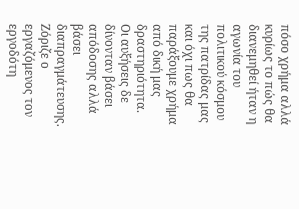πόσο χρήμα αλλά κυρίως το πώς θα διανεμηθεί ήταν η αγωνία του πολιτικού κόσμου της πατρίδας μας και όχι πως θα παράξουμε χρήμα από δική μας δραστηριότητα. Οι αυξήσεις δε δίνονταν βάσει απόδοσης αλλά βάσει διαπραγμάτευσης. Ζόριζε ο εργαζόμενος τον εργοδότη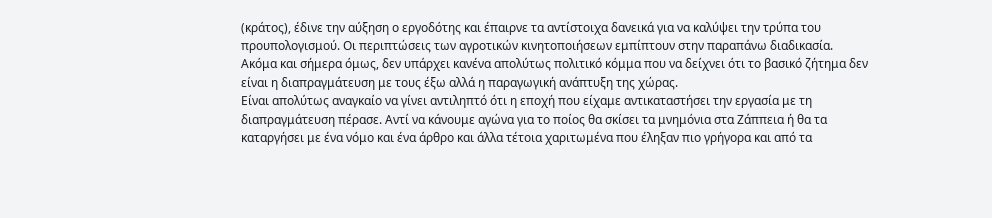(κράτος), έδινε την αύξηση ο εργοδότης και έπαιρνε τα αντίστοιχα δανεικά για να καλύψει την τρύπα του προυπολογισμού. Οι περιπτώσεις των αγροτικών κινητοποιήσεων εμπίπτουν στην παραπάνω διαδικασία.
Ακόμα και σήμερα όμως, δεν υπάρχει κανένα απολύτως πολιτικό κόμμα που να δείχνει ότι το βασικό ζήτημα δεν είναι η διαπραγμάτευση με τους έξω αλλά η παραγωγική ανάπτυξη της χώρας.
Είναι απολύτως αναγκαίο να γίνει αντιληπτό ότι η εποχή που είχαμε αντικαταστήσει την εργασία με τη διαπραγμάτευση πέρασε. Αντί να κάνουμε αγώνα για το ποίος θα σκίσει τα μνημόνια στα Ζάππεια ή θα τα καταργήσει με ένα νόμο και ένα άρθρο και άλλα τέτοια χαριτωμένα που έληξαν πιο γρήγορα και από τα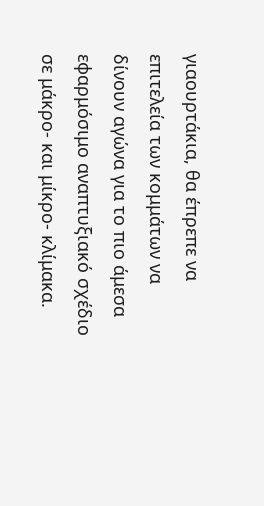γιαουρτάκια, θα έπρεπε να επιτελεία των κομμάτων να δίνουν αγώνα για το πιο άμεσα εφαρμόσιμο αναπτυξιακό σχέδιο σε μάκρο- και μίκρο- κλίμακα.